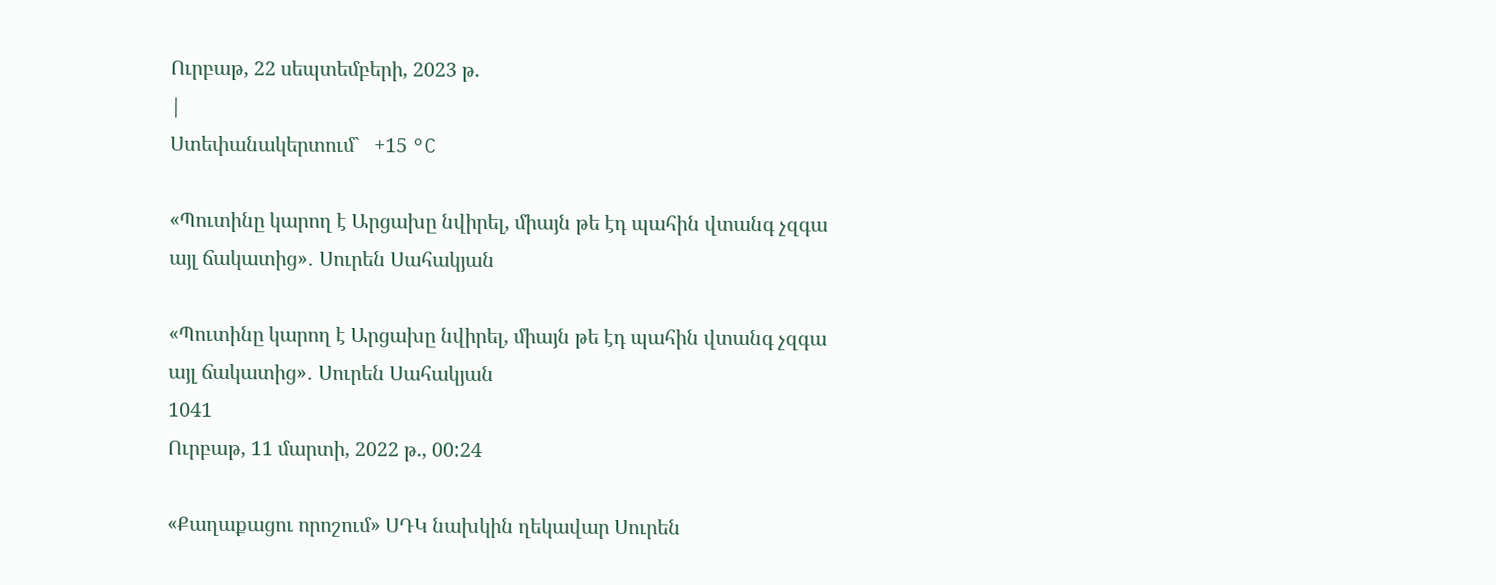Ուրբաթ, 22 սեպտեմբերի, 2023 թ.
|
Ստեփանակերտում`   +15 °C

«Պուտինը կարող է Արցախը նվիրել, միայն թե էդ պահին վտանգ չզգա այլ ճակատից»․ Սուրեն Սահակյան

«Պուտինը կարող է Արցախը նվիրել, միայն թե էդ պահին վտանգ չզգա այլ ճակատից»․ Սուրեն Սահակյան
1041
Ուրբաթ, 11 մարտի, 2022 թ., 00:24

«Քաղաքացու որոշում» ՍԴԿ նախկին ղեկավար Սուրեն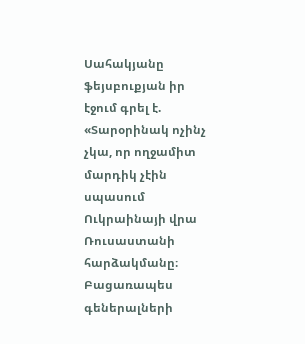Սահակյանը ֆեյսբուքյան իր էջում գրել է. «Տարօրինակ ոչինչ չկա, որ ողջամիտ մարդիկ չէին սպասում Ուկրաինայի վրա Ռուսաստանի հարձակմանը։ Բացառապես գեներալների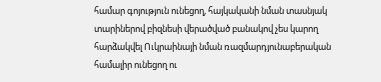համար գոյություն ունեցող, հայկականի նման տասնյակ տարիներով բիզնեսի վերածված բանակով չես կարող հարձակվել Ուկրաինայի նման ռազմարդյունաբերական համալիր ունեցող ու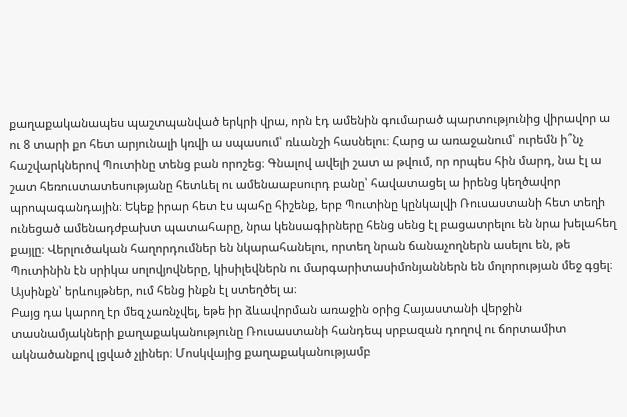քաղաքականապես պաշտպանված երկրի վրա, որն էդ ամենին գումարած պարտությունից վիրավոր ա ու 8 տարի քո հետ արյունալի կռվի ա սպասում՝ ռևանշի հասնելու։ Հարց ա առաջանում՝ ուրեմն ի՞նչ հաշվարկներով Պուտինը տենց բան որոշեց։ Գնալով ավելի շատ ա թվում, որ որպես հին մարդ, նա էլ ա շատ հեռուստատեսությանը հետևել ու ամենաաբսուրդ բանը՝ հավատացել ա իրենց կեղծավոր պրոպագանդային։ Եկեք իրար հետ էս պահը հիշենք, երբ Պուտինը կընկալվի Ռուսաստանի հետ տեղի ունեցած ամենադժբախտ պատահարը, նրա կենսագիրները հենց սենց էլ բացատրելու են նրա խելահեղ քայլը։ Վերլուծական հաղորդումներ են նկարահանելու, որտեղ նրան ճանաչողներն ասելու են, թե Պուտինին էն սրիկա սոլովյովները, կիսիլեվներն ու մարգարիտասիմոնյաններն են մոլորության մեջ գցել։ Այսինքն՝ երևույթներ, ում հենց ինքն էլ ստեղծել ա։
Բայց դա կարող էր մեզ չառնչվել, եթե իր ձևավորման առաջին օրից Հայաստանի վերջին տասնամյակների քաղաքականությունը Ռուսաստանի հանդեպ սրբազան դողով ու ճորտամիտ ակնածանքով լցված չլիներ։ Մոսկվայից քաղաքականությամբ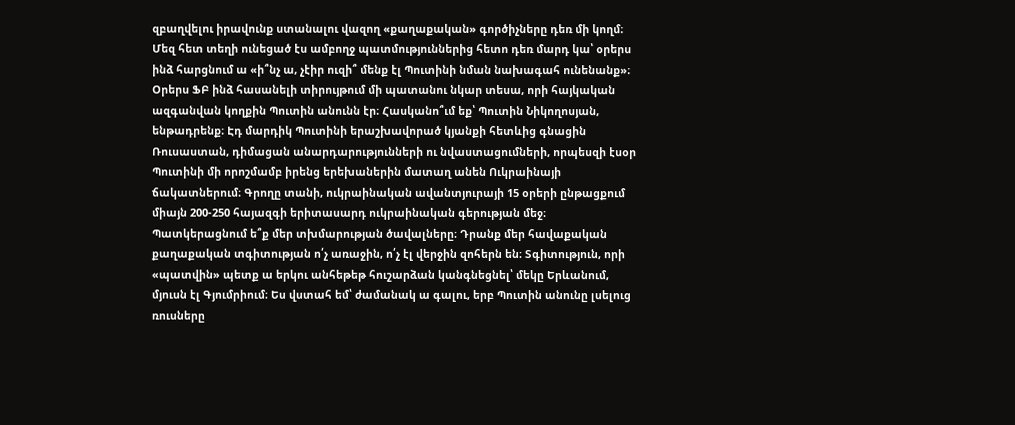զբաղվելու իրավունք ստանալու վազող «քաղաքական» գործիչները դեռ մի կողմ։ Մեզ հետ տեղի ունեցած էս ամբողջ պատմություններից հետո դեռ մարդ կա՝ օրերս ինձ հարցնում ա «ի՞նչ ա, չէիր ուզի՞ մենք էլ Պուտինի նման նախագահ ունենանք»։ Օրերս ՖԲ ինձ հասանելի տիրույթում մի պատանու նկար տեսա, որի հայկական ազգանվան կողքին Պուտին անունն էր։ Հասկանո՞ւմ եք՝ Պուտին Նիկողոսյան, ենթադրենք։ Էդ մարդիկ Պուտինի երաշխավորած կյանքի հետևից գնացին Ռուսաստան, դիմացան անարդարությունների ու նվաստացումների, որպեսզի էսօր Պուտինի մի որոշմամբ իրենց երեխաներին մատաղ անեն Ուկրաինայի ճակատներում։ Գրողը տանի, ուկրաինական ավանտյուրայի 15 օրերի ընթացքում միայն 200-250 հայազգի երիտասարդ ուկրաինական գերության մեջ։ Պատկերացնում ե՞ք մեր տխմարության ծավալները։ Դրանք մեր հավաքական քաղաքական տգիտության ո՛չ առաջին, ո՛չ էլ վերջին զոհերն են։ Տգիտություն, որի «պատվին» պետք ա երկու անհեթեթ հուշարձան կանգնեցնել՝ մեկը Երևանում, մյուսն էլ Գյումրիում։ Ես վստահ եմ՝ ժամանակ ա գալու, երբ Պուտին անունը լսելուց ռուսները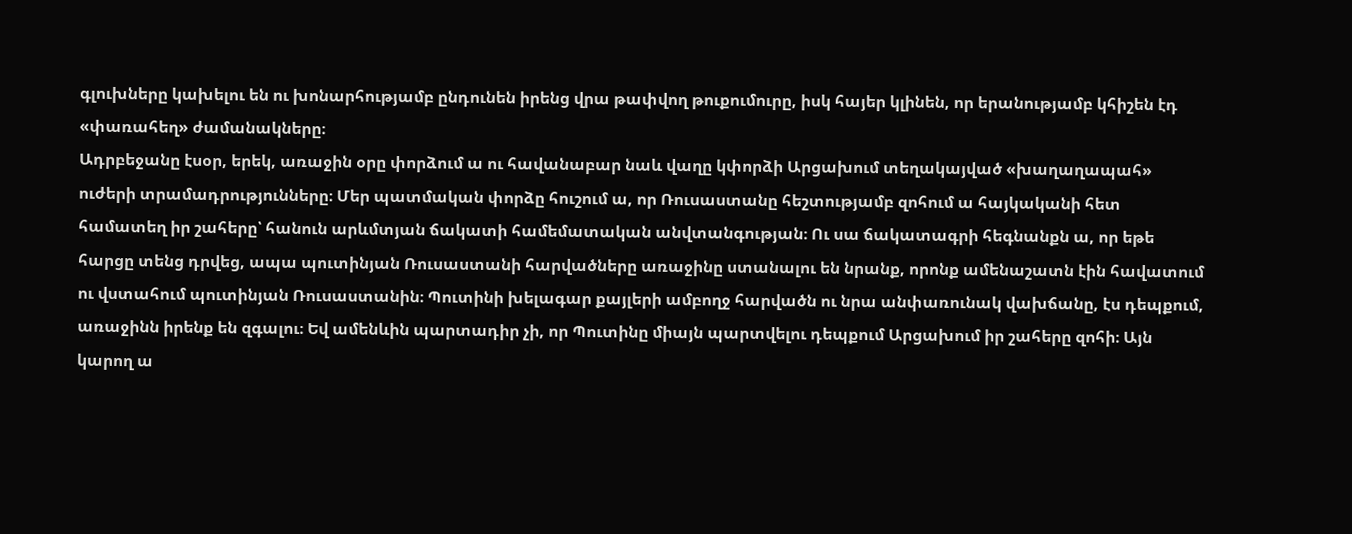գլուխները կախելու են ու խոնարհությամբ ընդունեն իրենց վրա թափվող թուքումուրը, իսկ հայեր կլինեն, որ երանությամբ կհիշեն էդ «փառահեղ» ժամանակները։
Ադրբեջանը էսօր, երեկ, առաջին օրը փորձում ա ու հավանաբար նաև վաղը կփորձի Արցախում տեղակայված «խաղաղապահ» ուժերի տրամադրությունները։ Մեր պատմական փորձը հուշում ա, որ Ռուսաստանը հեշտությամբ զոհում ա հայկականի հետ համատեղ իր շահերը՝ հանուն արևմտյան ճակատի համեմատական անվտանգության։ Ու սա ճակատագրի հեգնանքն ա, որ եթե հարցը տենց դրվեց, ապա պուտինյան Ռուսաստանի հարվածները առաջինը ստանալու են նրանք, որոնք ամենաշատն էին հավատում ու վստահում պուտինյան Ռուսաստանին։ Պուտինի խելագար քայլերի ամբողջ հարվածն ու նրա անփառունակ վախճանը, էս դեպքում, առաջինն իրենք են զգալու։ Եվ ամենևին պարտադիր չի, որ Պուտինը միայն պարտվելու դեպքում Արցախում իր շահերը զոհի։ Այն կարող ա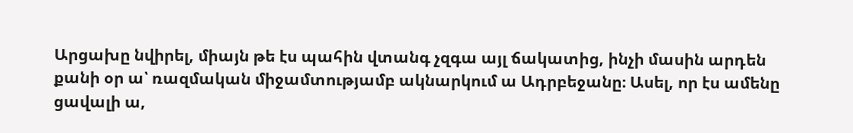Արցախը նվիրել, միայն թե էս պահին վտանգ չզգա այլ ճակատից, ինչի մասին արդեն քանի օր ա՝ ռազմական միջամտությամբ ակնարկում ա Ադրբեջանը։ Ասել, որ էս ամենը ցավալի ա,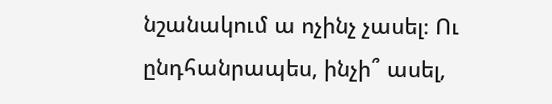նշանակում ա ոչինչ չասել։ Ու ընդհանրապես, ինչի՞ ասել,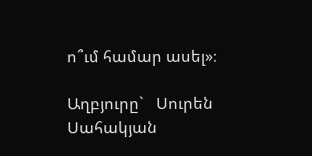ո՞ւմ համար ասել»։

Աղբյուրը`   Սուրեն Սահակյան